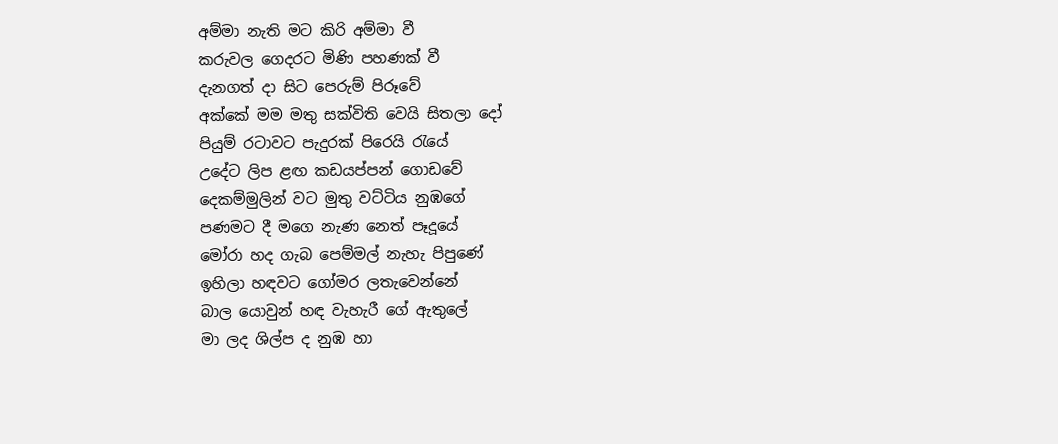අම්මා නැති මට කිරි අම්මා වී
කරුවල ගෙදරට මිණි පහණක් වී
දැනගත් දා සිට පෙරුම් පිරූවේ
අක්කේ මම මතු සක්විති වෙයි සිතලා දෝ
පියුම් රටාවට පැදුරක් පිරෙයි රැයේ
උදේට ලිප ළඟ කඩයප්පන් ගොඩවේ
දෙකම්මුලින් වට මුතු වට්ටිය නුඹගේ
පණමට දී මගෙ නැණ නෙත් පෑදූයේ
මෝරා හද ගැබ පෙම්මල් නැහැ පිපුණේ
ඉහිලා හඳවට ගෝමර ලතැවෙන්නේ
බාල යොවුන් හඳ වැහැරී ගේ ඇතුලේ
මා ලද ශිල්ප ද නුඹ හා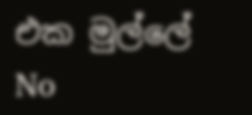එක මුල්ලේ
No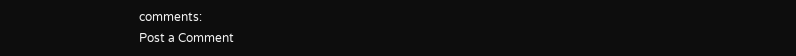comments:
Post a Comment